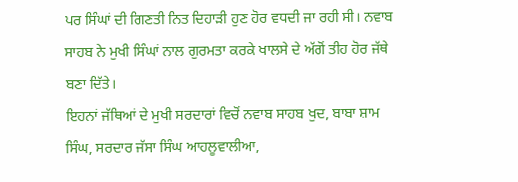ਪਰ ਸਿੰਘਾਂ ਦੀ ਗਿਣਤੀ ਨਿਤ ਦਿਹਾੜੀ ਹੁਣ ਹੋਰ ਵਧਦੀ ਜਾ ਰਹੀ ਸੀ। ਨਵਾਬ ਸਾਹਬ ਨੇ ਮੁਖੀ ਸਿੰਘਾਂ ਨਾਲ ਗੁਰਮਤਾ ਕਰਕੇ ਖਾਲਸੇ ਦੇ ਅੱਗੋਂ ਤੀਹ ਹੋਰ ਜੱਥੇ ਬਣਾ ਦਿੱਤੇ।
ਇਹਨਾਂ ਜੱਥਿਆਂ ਦੇ ਮੁਖੀ ਸਰਦਾਰਾਂ ਵਿਚੋਂ ਨਵਾਬ ਸਾਹਬ ਖੁਦ, ਬਾਬਾ ਸ਼ਾਮ ਸਿੰਘ, ਸਰਦਾਰ ਜੱਸਾ ਸਿੰਘ ਆਹਲੂਵਾਲੀਆ,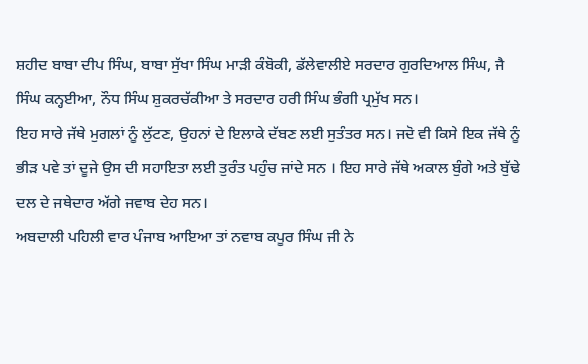ਸ਼ਹੀਦ ਬਾਬਾ ਦੀਪ ਸਿੰਘ, ਬਾਬਾ ਸੁੱਖਾ ਸਿੰਘ ਮਾੜੀ ਕੰਬੋਕੀ, ਡੱਲੇਵਾਲੀਏ ਸਰਦਾਰ ਗੁਰਦਿਆਲ ਸਿੰਘ, ਜੈ ਸਿੰਘ ਕਨ੍ਹਈਆ, ਨੌਧ ਸਿੰਘ ਸ਼ੁਕਰਚੱਕੀਆ ਤੇ ਸਰਦਾਰ ਹਰੀ ਸਿੰਘ ਭੰਗੀ ਪ੍ਰਮੁੱਖ ਸਨ।
ਇਹ ਸਾਰੇ ਜੱਥੇ ਮੁਗਲਾਂ ਨੂੰ ਲੁੱਟਣ, ਉਹਨਾਂ ਦੇ ਇਲਾਕੇ ਦੱਬਣ ਲਈ ਸੁਤੰਤਰ ਸਨ। ਜਦੋ ਵੀ ਕਿਸੇ ਇਕ ਜੱਥੇ ਨੂੰ ਭੀੜ ਪਵੇ ਤਾਂ ਦੂਜੇ ਉਸ ਦੀ ਸਹਾਇਤਾ ਲਈ ਤੁਰੰਤ ਪਹੁੰਚ ਜਾਂਦੇ ਸਨ । ਇਹ ਸਾਰੇ ਜੱਥੇ ਅਕਾਲ ਬੁੰਗੇ ਅਤੇ ਬੁੱਢੇ ਦਲ ਦੇ ਜਥੇਦਾਰ ਅੱਗੇ ਜਵਾਬ ਦੇਹ ਸਨ।
ਅਬਦਾਲੀ ਪਹਿਲੀ ਵਾਰ ਪੰਜਾਬ ਆਇਆ ਤਾਂ ਨਵਾਬ ਕਪੂਰ ਸਿੰਘ ਜੀ ਨੇ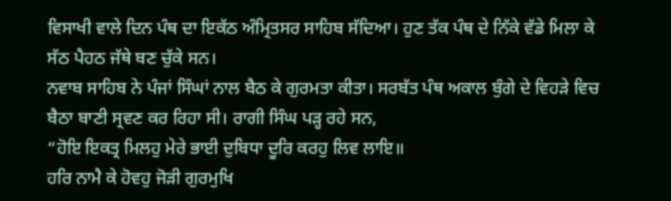ਵਿਸਾਖੀ ਵਾਲੇ ਦਿਨ ਪੰਥ ਦਾ ਇਕੱਠ ਅੰਮ੍ਰਿਤਸਰ ਸਾਹਿਬ ਸੱਦਿਆ। ਹੁਣ ਤੱਕ ਪੰਥ ਦੇ ਨਿੱਕੇ ਵੱਡੇ ਮਿਲਾ ਕੇ ਸੱਠ ਪੈਹਠ ਜੱਥੇ ਬਣ ਚੁੱਕੇ ਸਨ।
ਨਵਾਬ ਸਾਹਿਬ ਨੇ ਪੰਜਾਂ ਸਿੰਘਾਂ ਨਾਲ ਬੈਠ ਕੇ ਗੁਰਮਤਾ ਕੀਤਾ। ਸਰਬੱਤ ਪੰਥ ਅਕਾਲ ਬੁੰਗੇ ਦੇ ਵਿਹੜੇ ਵਿਚ ਬੈਠਾ ਬਾਣੀ ਸ੍ਰਵਣ ਕਰ ਰਿਹਾ ਸੀ। ਰਾਗੀ ਸਿੰਘ ਪੜ੍ਹ ਰਹੇ ਸਨ,
“ਹੋਇ ਇਕਤ੍ਰ ਮਿਲਹੁ ਮੇਰੇ ਭਾਈ ਦੁਬਿਧਾ ਦੂਰਿ ਕਰਹੁ ਲਿਵ ਲਾਇ॥
ਹਰਿ ਨਾਮੈ ਕੇ ਹੋਵਹੁ ਜੋੜੀ ਗੁਰਮੁਖਿ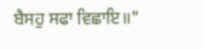ਬੈਸਹੁ ਸਫਾ ਵਿਛਾਇ॥"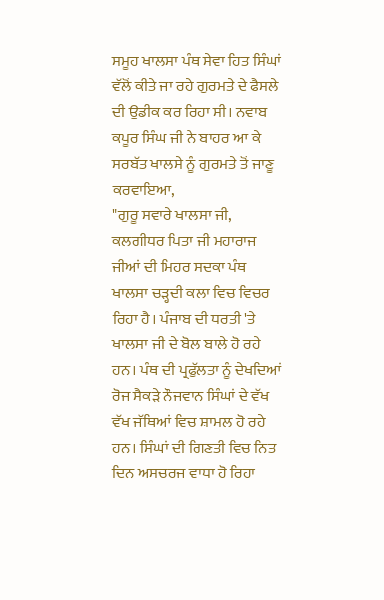ਸਮੂਹ ਖਾਲਸਾ ਪੰਥ ਸੇਵਾ ਹਿਤ ਸਿੰਘਾਂ ਵੱਲੋਂ ਕੀਤੇ ਜਾ ਰਹੇ ਗੁਰਮਤੇ ਦੇ ਫੈਸਲੇ ਦੀ ਉਡੀਕ ਕਰ ਰਿਹਾ ਸੀ। ਨਵਾਬ ਕਪੂਰ ਸਿੰਘ ਜੀ ਨੇ ਬਾਹਰ ਆ ਕੇ ਸਰਬੱਤ ਖਾਲਸੇ ਨੂੰ ਗੁਰਮਤੇ ਤੋਂ ਜਾਣੂ ਕਰਵਾਇਆ,
"ਗੁਰੂ ਸਵਾਰੇ ਖਾਲਸਾ ਜੀ, ਕਲਗੀਧਰ ਪਿਤਾ ਜੀ ਮਹਾਰਾਜ ਜੀਆਂ ਦੀ ਮਿਹਰ ਸਦਕਾ ਪੰਥ ਖਾਲਸਾ ਚੜ੍ਹਦੀ ਕਲਾ ਵਿਚ ਵਿਚਰ ਰਿਹਾ ਹੈ। ਪੰਜਾਬ ਦੀ ਧਰਤੀ 'ਤੇ ਖਾਲਸਾ ਜੀ ਦੇ ਬੋਲ ਬਾਲੇ ਹੋ ਰਹੇ ਹਨ। ਪੰਥ ਦੀ ਪ੍ਰਫੁੱਲਤਾ ਨੂੰ ਦੇਖਦਿਆਂ ਰੋਜ ਸੈਕੜੇ ਨੌਜਵਾਨ ਸਿੰਘਾਂ ਦੇ ਵੱਖ ਵੱਖ ਜੱਥਿਆਂ ਵਿਚ ਸ਼ਾਮਲ ਹੋ ਰਹੇ ਹਨ। ਸਿੰਘਾਂ ਦੀ ਗਿਣਤੀ ਵਿਚ ਨਿਤ ਦਿਨ ਅਸਚਰਜ ਵਾਧਾ ਹੋ ਰਿਹਾ